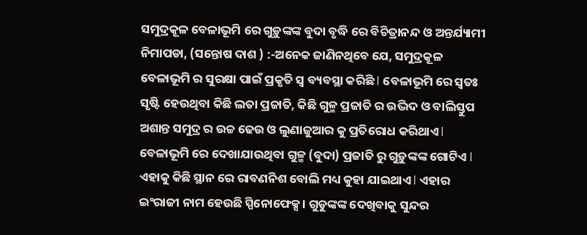ସମୁଦ୍ରକୂଳ ବେଳାଭୂମି ରେ ଗୁଡ଼ୁଙ୍କଙ୍କ ବୁଦା ବୃଦ୍ଧି ରେ ବିଚିତ୍ରାନନ୍ଦ ଓ ଅନ୍ତର୍ଯ୍ୟାମୀ
ନିମାପଡା, (ସନ୍ତୋଷ ଦାଶ ) :-ଅନେକ ଜାଣିନଥିବେ ଯେ, ସମୁଦ୍ରକୂଳ ବେଳାଭୂମି ର ସୁରକ୍ଷା ପାଇଁ ପ୍ରକୃତି ସ୍ଵ ବ୍ୟବସ୍ଥା କରିଛି l ବେଳାଭୂମି ରେ ସ୍ୱତଃ ସୃଷ୍ଟି ହେଉଥିବା କିଛି ଲତା ପ୍ରଜାତି, କିଛି ଗୁଳ୍ମ ପ୍ରଜାତି ର ଉଦ୍ଭିଦ ଓ ବାଲିସ୍ତୁପ ଅଶାନ୍ତ ସମୁଦ୍ର ର ଉଚ୍ଚ ଢେଉ ଓ ଲୁଣାଜୁଆର କୁ ପ୍ରତିରୋଧ କରିଥାଏ l ବେଳାଭୂମି ରେ ଦେଖାଯାଉଥିବା ଗୁଳ୍ମ (ବୁଦା) ପ୍ରଜାତି ରୁ ଗୁଡ଼ୁଙ୍କଙ୍କ ଗୋଟିଏ l ଏହାକୁ କିଛି ସ୍ଥାନ ରେ ରାବଣନିଶ ବୋଲି ମଧ୍ୟ କୁହା ଯାଇଥାଏ l ଏହାର ଇଂରାଜୀ ନାମ ହେଉଛି ସ୍ପିନୋଫେକ୍ସ। ଗୁଡୁଙ୍କଙ୍କ ଦେଖିବାକୁ ସୁନ୍ଦର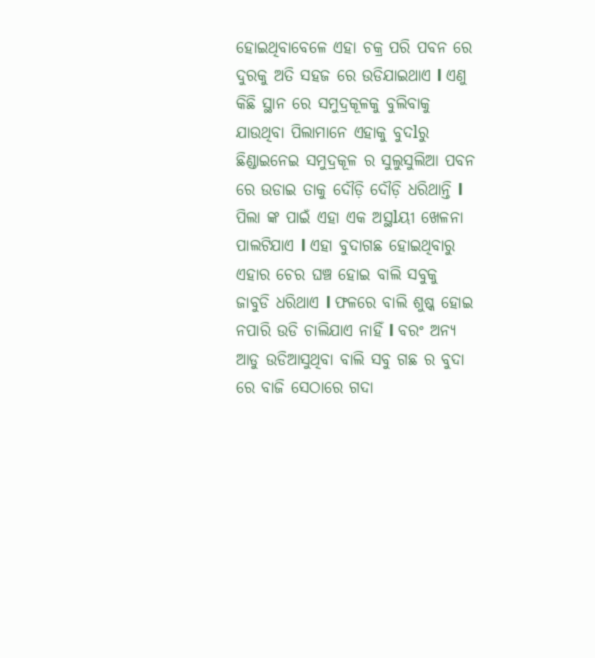ହୋଇଥିବାବେଳେ ଏହା ଚକ୍ର ପରି ପବନ ରେ ଦୁରକୁ ଅତି ସହଜ ରେ ଉଡିଯାଇଥାଏ l ଏଣୁ କିଛି ସ୍ଥାନ ରେ ସମୁଦ୍ରକୂଳକୁ ବୁଲିବାକୁ ଯାଉଥିବା ପିଲାମାନେ ଏହାକୁ ବୁଦlରୁ ଛିଣ୍ଡାଇନେଇ ସମୁଦ୍ରକୂଳ ର ସୁଲୁସୁଲିଆ ପବନ ରେ ଉଡାଇ ତାକୁ ଦୌଡ଼ି ଦୌଡ଼ି ଧରିଥାନ୍ତି l ପିଲା ଙ୍କ ପାଇଁ ଏହା ଏକ ଅସ୍ଥlୟୀ ଖେଳନା ପାଲଟିଯାଏ l ଏହା ବୁଦାଗଛ ହୋଇଥିବାରୁ ଏହାର ଚେର ଘଞ୍ଚ ହୋଇ ବାଲି ସବୁକୁ ଜାବୁଡି ଧରିଥାଏ l ଫଳରେ ବାଲି ଶୁଷ୍କ ହୋଇ ନପାରି ଉଡି ଚାଲିଯାଏ ନାହିଁ l ବରଂ ଅନ୍ୟ ଆଡୁ ଉଡିଆସୁଥିବା ବାଲି ସବୁ ଗଛ ର ବୁଦା ରେ ବାଜି ସେଠାରେ ଗଦା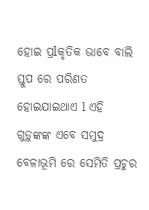ହୋଇ ପ୍ରlକୃତିକ ଭାବେ ବାଲି ସ୍ତୁପ ରେ ପରିଣତ ହୋଇଯାଇଥାଏ l ଏହି ଗୁଡ଼ୁଙ୍କଙ୍କ ଏବେ ସମୁଦ୍ର ବେଳାଭୂମି ରେ ସେମିତି ପ୍ରଚୁର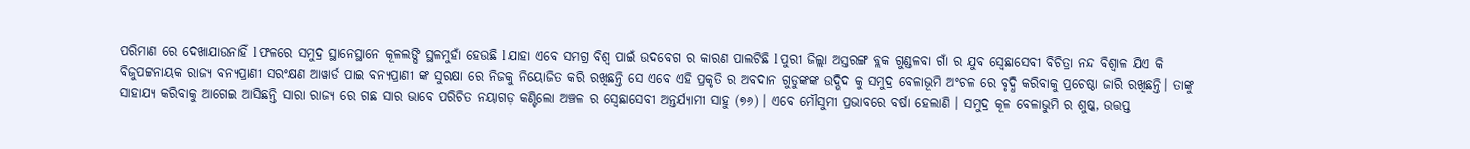ପରିମାଣ ରେ ଦେଖାଯାଉନାହିଁ l ଫଳରେ ସମୁଦ୍ର ସ୍ଥାନେସ୍ଥାନେ କୂଳଲଙ୍ଘି ସ୍ଥଳମୁହାଁ ହେଉଛି l ଯାହା ଏବେ ସମଗ୍ର ବିଶ୍ୱ ପାଇଁ ଉଦବେଗ ର କାରଣ ପାଲଟିଛି l ପୁରୀ ଜିଲ୍ଲା ଅସ୍ତରଙ୍ଗ ବ୍ଲକ ଗୁଣ୍ଡଳବା ଗାଁ ର ଯୁବ ସ୍ବେଛାସେବୀ ବିଚିତ୍ରା ନନ୍ଦ ବିଶ୍ୱାଳ ଯିଏ କି ବିଜୁପଟ୍ଟନାୟକ ରାଜ୍ୟ ବନ୍ୟପ୍ରାଣୀ ସରଂକ୍ଷଣ ଆୱାର୍ଡ ପାଇ ବନ୍ୟପ୍ରାଣୀ ଙ୍କ ସୁରକ୍ଷା ରେ ନିଜକୁ ନିୟୋଜିତ କରି ରଖିଛନ୍ତି ସେ ଏବେ ଏହି ପ୍ରକୃତି ର ଅବଦାନ ଗୁଡୁଙ୍କଙ୍କ ଉଦ୍ଭିଦ କୁ ସମୁଦ୍ର ବେଳାଭୂମି ଅଂଚଳ ରେ ବୃଦ୍ଧି କରିବାକୁ ପ୍ରଚେଷ୍ଠା ଜାରି ରଖିଛନ୍ତି। ତାଙ୍କୁ ସାହାଯ୍ୟ କରିବାକୁ ଆଗେଇ ଆସିଛନ୍ତି ସାରା ରାଜ୍ୟ ରେ ଗଛ ସାର ଭାବେ ପରିଚିତ ନୟାଗଡ଼ କଣ୍ଟିଲୋ ଅଞ୍ଚଳ ର ସ୍ବେଛାସେବୀ ଅନ୍ତର୍ଯ୍ୟାମୀ ସାହୁ (୭୬) । ଏବେ ମୌସୁମୀ ପ୍ରଭାବରେ ବର୍ଷା ହେଲାଣି । ସମୁଦ୍ର କୂଳ ବେଳାଭୁମି ର ଶୁଷ୍କ, ଉତ୍ତପ୍ତ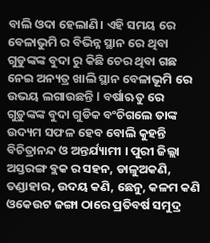ବାଲି ଓଦା ହେଲାଣି। ଏହି ସମୟ ରେ ବେଳାଭୁମି ର ବିଭିନ୍ନ ସ୍ଥାନ ରେ ଥିବା ଗୁଡୁଙ୍କଙ୍କ ବୁଦା ରୁ କିଛି ଚେର ଥିବା ଗଛ ନେଇ ଅନ୍ୟତ୍ର ଖାଲି ସ୍ଥାନ ବେଳାଭୂମି ରେ ଉଭୟ ଲଗାଉଛନ୍ତି l ବର୍ଷାଋତୁ ରେ ଗୁଡ଼ୁଙ୍କଙ୍କ ବୁଦା ଗୁଡିକ ବଂଚିଗଲେ ତାଙ୍କ ଉଦ୍ୟମ ସଫଳ ହେବ ବୋଲି କୁହନ୍ତି ବିଚିତ୍ରାନନ୍ଦ ଓ ଅନ୍ତର୍ଯ୍ୟାମୀ । ପୁରୀ ଜିଲ୍ଲା ଅସ୍ତରଙ୍ଗ ବ୍ଲକ ର ସହନ, ଡାଳୁଅକଣି, ତଣ୍ଡାହାର, ଉଦୟ କଣି, ଛେନୁ, କଳମ କଣି ଓକେଉଟ ଜଙ୍ଗା ଠାରେ ପ୍ରତିବର୍ଷ ସମୁଦ୍ର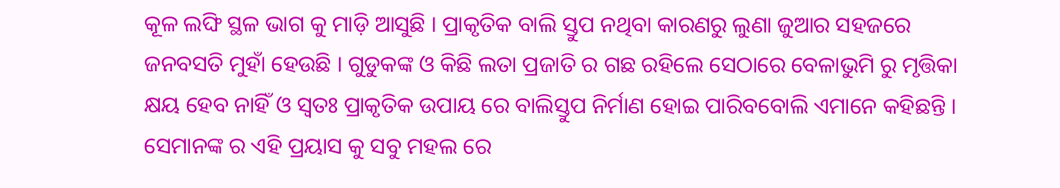କୂଳ ଲଙ୍ଘି ସ୍ଥଳ ଭାଗ କୁ ମାଡ଼ି ଆସୁଛି । ପ୍ରାକୃତିକ ବାଲି ସ୍ତୁପ ନଥିବା କାରଣରୁ ଲୁଣା ଜୁଆର ସହଜରେ ଜନବସତି ମୁହାଁ ହେଉଛି । ଗୁଡୁକଙ୍କ ଓ କିଛି ଲତା ପ୍ରଜାତି ର ଗଛ ରହିଲେ ସେଠାରେ ବେଳାଭୁମି ରୁ ମୃତ୍ତିକା କ୍ଷୟ ହେବ ନାହିଁ ଓ ସ୍ଵତଃ ପ୍ରାକୃତିକ ଉପାୟ ରେ ବାଲିସ୍ତୁପ ନିର୍ମାଣ ହୋଇ ପାରିବବୋଲି ଏମାନେ କହିଛନ୍ତି । ସେମାନଙ୍କ ର ଏହି ପ୍ରୟାସ କୁ ସବୁ ମହଲ ରେ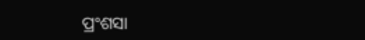ପ୍ରଂଶସା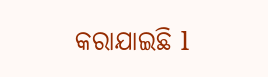କରାଯାଇଛି l